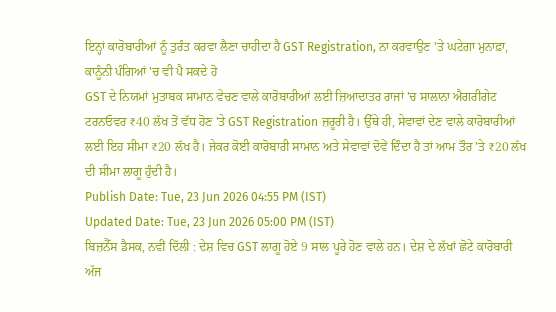ਇਨ੍ਹਾਂ ਕਾਰੋਬਾਰੀਆਂ ਨੂੰ ਤੁਰੰਤ ਕਰਵਾ ਲੈਣਾ ਚਾਹੀਦਾ ਹੈ GST Registration, ਨਾ ਕਰਵਾਉਣ 'ਤੇ ਘਟੇਗਾ ਮੁਨਾਫ਼ਾ, ਕਾਨੂੰਨੀ ਪੰਗਿਆਂ 'ਚ ਵੀ ਪੈ ਸਕਦੇ ਹੋ
GST ਦੇ ਨਿਯਮਾਂ ਮੁਤਾਬਕ ਸਾਮਾਨ ਵੇਚਣ ਵਾਲੇ ਕਾਰੋਬਾਰੀਆਂ ਲਈ ਜ਼ਿਆਦਾਤਰ ਰਾਜਾਂ 'ਚ ਸਾਲਾਨਾ ਐਗਰੀਗੇਟ ਟਰਨਓਵਰ ₹40 ਲੱਖ ਤੋਂ ਵੱਧ ਹੋਣ 'ਤੇ GST Registration ਜ਼ਰੂਰੀ ਹੈ। ਉੱਥੇ ਹੀ, ਸੇਵਾਵਾਂ ਦੇਣ ਵਾਲੇ ਕਾਰੋਬਾਰੀਆਂ ਲਈ ਇਹ ਸੀਮਾ ₹20 ਲੱਖ ਹੈ। ਜੇਕਰ ਕੋਈ ਕਾਰੋਬਾਰੀ ਸਾਮਾਨ ਅਤੇ ਸੇਵਾਵਾਂ ਦੋਵੇਂ ਦਿੰਦਾ ਹੈ ਤਾਂ ਆਮ ਤੌਰ 'ਤੇ ₹20 ਲੱਖ ਦੀ ਸੀਮਾ ਲਾਗੂ ਹੁੰਦੀ ਹੈ।
Publish Date: Tue, 23 Jun 2026 04:55 PM (IST)
Updated Date: Tue, 23 Jun 2026 05:00 PM (IST)
ਬਿਜ਼ਨੈੱਸ ਡੈਸਕ, ਨਵੀਂ ਦਿੱਲੀ : ਦੇਸ਼ ਵਿਚ GST ਲਾਗੂ ਹੋਏ 9 ਸਾਲ ਪੂਰੇ ਹੋਣ ਵਾਲੇ ਹਨ। ਦੇਸ਼ ਦੇ ਲੱਖਾਂ ਛੋਟੇ ਕਾਰੋਬਾਰੀ ਅੱਜ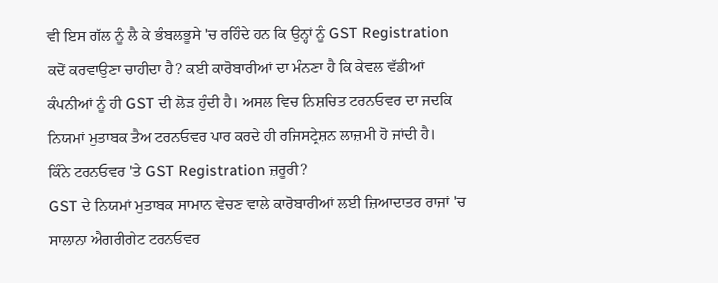ਵੀ ਇਸ ਗੱਲ ਨੂੰ ਲੈ ਕੇ ਭੰਬਲਭੂਸੇ 'ਚ ਰਹਿੰਦੇ ਹਨ ਕਿ ਉਨ੍ਹਾਂ ਨੂੰ GST Registration ਕਦੋਂ ਕਰਵਾਉਣਾ ਚਾਹੀਦਾ ਹੈ? ਕਈ ਕਾਰੋਬਾਰੀਆਂ ਦਾ ਮੰਨਣਾ ਹੈ ਕਿ ਕੇਵਲ ਵੱਡੀਆਂ ਕੰਪਨੀਆਂ ਨੂੰ ਹੀ GST ਦੀ ਲੋੜ ਹੁੰਦੀ ਹੈ। ਅਸਲ ਵਿਚ ਨਿਸ਼ਚਿਤ ਟਰਨਓਵਰ ਦਾ ਜਦਕਿ ਨਿਯਮਾਂ ਮੁਤਾਬਕ ਤੈਅ ਟਰਨਓਵਰ ਪਾਰ ਕਰਦੇ ਹੀ ਰਜਿਸਟ੍ਰੇਸ਼ਨ ਲਾਜ਼ਮੀ ਹੋ ਜਾਂਦੀ ਹੈ।
ਕਿੰਨੇ ਟਰਨਓਵਰ 'ਤੇ GST Registration ਜ਼ਰੂਰੀ?
GST ਦੇ ਨਿਯਮਾਂ ਮੁਤਾਬਕ ਸਾਮਾਨ ਵੇਚਣ ਵਾਲੇ ਕਾਰੋਬਾਰੀਆਂ ਲਈ ਜ਼ਿਆਦਾਤਰ ਰਾਜਾਂ 'ਚ ਸਾਲਾਨਾ ਐਗਰੀਗੇਟ ਟਰਨਓਵਰ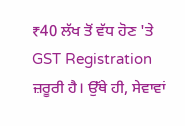₹40 ਲੱਖ ਤੋਂ ਵੱਧ ਹੋਣ 'ਤੇ GST Registration ਜ਼ਰੂਰੀ ਹੈ। ਉੱਥੇ ਹੀ, ਸੇਵਾਵਾਂ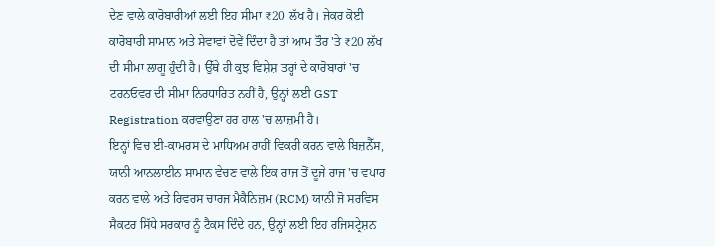ਦੇਣ ਵਾਲੇ ਕਾਰੋਬਾਰੀਆਂ ਲਈ ਇਹ ਸੀਮਾ ₹20 ਲੱਖ ਹੈ। ਜੇਕਰ ਕੋਈ ਕਾਰੋਬਾਰੀ ਸਾਮਾਨ ਅਤੇ ਸੇਵਾਵਾਂ ਦੋਵੇਂ ਦਿੰਦਾ ਹੈ ਤਾਂ ਆਮ ਤੌਰ 'ਤੇ ₹20 ਲੱਖ ਦੀ ਸੀਮਾ ਲਾਗੂ ਹੁੰਦੀ ਹੈ। ਉੱਥੇ ਹੀ ਕੁਝ ਵਿਸ਼ੇਸ਼ ਤਰ੍ਹਾਂ ਦੇ ਕਾਰੋਬਾਰਾਂ 'ਚ ਟਰਨਓਵਰ ਦੀ ਸੀਮਾ ਨਿਰਧਾਰਿਤ ਨਹੀਂ ਹੈ, ਉਨ੍ਹਾਂ ਲਈ GST Registration ਕਰਵਾਉਣਾ ਹਰ ਹਾਲ 'ਚ ਲਾਜ਼ਮੀ ਹੈ।
ਇਨ੍ਹਾਂ ਵਿਚ ਈ-ਕਾਮਰਸ ਦੇ ਮਾਧਿਅਮ ਰਾਹੀਂ ਵਿਕਰੀ ਕਰਨ ਵਾਲੇ ਬਿਜ਼ਨੈੱਸ, ਯਾਨੀ ਆਨਲਾਈਨ ਸਾਮਾਨ ਵੇਚਣ ਵਾਲੇ ਇਕ ਰਾਜ ਤੋਂ ਦੂਜੇ ਰਾਜ 'ਚ ਵਪਾਰ ਕਰਨ ਵਾਲੇ ਅਤੇ ਰਿਵਰਸ ਚਾਰਜ ਮੈਕੈਨਿਜ਼ਮ (RCM) ਯਾਨੀ ਜੋ ਸਰਵਿਸ ਸੈਕਟਰ ਸਿੱਧੇ ਸਰਕਾਰ ਨੂੰ ਟੈਕਸ ਦਿੰਦੇ ਹਨ, ਉਨ੍ਹਾਂ ਲਈ ਇਹ ਰਜਿਸਟ੍ਰੇਸ਼ਨ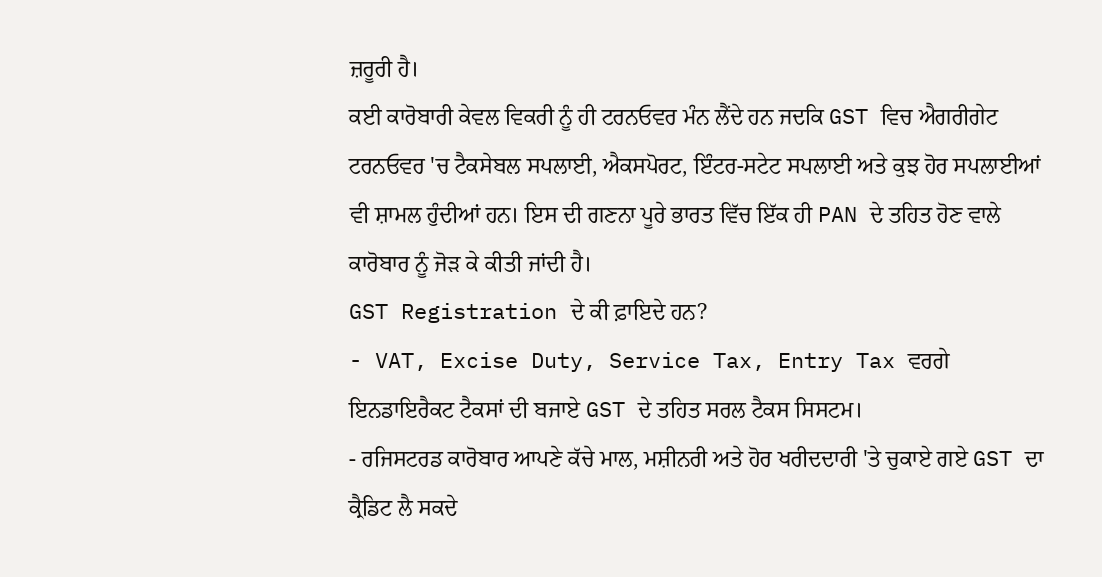ਜ਼ਰੂਰੀ ਹੈ।
ਕਈ ਕਾਰੋਬਾਰੀ ਕੇਵਲ ਵਿਕਰੀ ਨੂੰ ਹੀ ਟਰਨਓਵਰ ਮੰਨ ਲੈਂਦੇ ਹਨ ਜਦਕਿ GST ਵਿਚ ਐਗਰੀਗੇਟ ਟਰਨਓਵਰ 'ਚ ਟੈਕਸੇਬਲ ਸਪਲਾਈ, ਐਕਸਪੋਰਟ, ਇੰਟਰ-ਸਟੇਟ ਸਪਲਾਈ ਅਤੇ ਕੁਝ ਹੋਰ ਸਪਲਾਈਆਂ ਵੀ ਸ਼ਾਮਲ ਹੁੰਦੀਆਂ ਹਨ। ਇਸ ਦੀ ਗਣਨਾ ਪੂਰੇ ਭਾਰਤ ਵਿੱਚ ਇੱਕ ਹੀ PAN ਦੇ ਤਹਿਤ ਹੋਣ ਵਾਲੇ ਕਾਰੋਬਾਰ ਨੂੰ ਜੋੜ ਕੇ ਕੀਤੀ ਜਾਂਦੀ ਹੈ।
GST Registration ਦੇ ਕੀ ਫ਼ਾਇਦੇ ਹਨ?
- VAT, Excise Duty, Service Tax, Entry Tax ਵਰਗੇ ਇਨਡਾਇਰੈਕਟ ਟੈਕਸਾਂ ਦੀ ਬਜਾਏ GST ਦੇ ਤਹਿਤ ਸਰਲ ਟੈਕਸ ਸਿਸਟਮ।
- ਰਜਿਸਟਰਡ ਕਾਰੋਬਾਰ ਆਪਣੇ ਕੱਚੇ ਮਾਲ, ਮਸ਼ੀਨਰੀ ਅਤੇ ਹੋਰ ਖਰੀਦਦਾਰੀ 'ਤੇ ਚੁਕਾਏ ਗਏ GST ਦਾ ਕ੍ਰੈਡਿਟ ਲੈ ਸਕਦੇ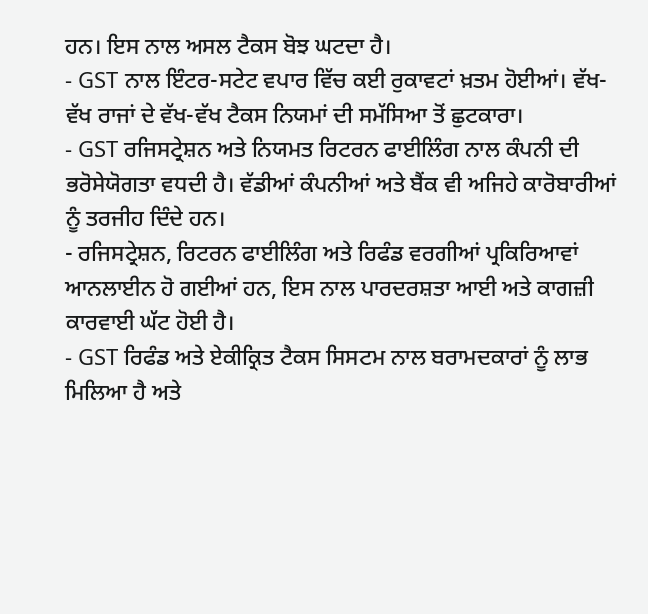ਹਨ। ਇਸ ਨਾਲ ਅਸਲ ਟੈਕਸ ਬੋਝ ਘਟਦਾ ਹੈ।
- GST ਨਾਲ ਇੰਟਰ-ਸਟੇਟ ਵਪਾਰ ਵਿੱਚ ਕਈ ਰੁਕਾਵਟਾਂ ਖ਼ਤਮ ਹੋਈਆਂ। ਵੱਖ-ਵੱਖ ਰਾਜਾਂ ਦੇ ਵੱਖ-ਵੱਖ ਟੈਕਸ ਨਿਯਮਾਂ ਦੀ ਸਮੱਸਿਆ ਤੋਂ ਛੁਟਕਾਰਾ।
- GST ਰਜਿਸਟ੍ਰੇਸ਼ਨ ਅਤੇ ਨਿਯਮਤ ਰਿਟਰਨ ਫਾਈਲਿੰਗ ਨਾਲ ਕੰਪਨੀ ਦੀ ਭਰੋਸੇਯੋਗਤਾ ਵਧਦੀ ਹੈ। ਵੱਡੀਆਂ ਕੰਪਨੀਆਂ ਅਤੇ ਬੈਂਕ ਵੀ ਅਜਿਹੇ ਕਾਰੋਬਾਰੀਆਂ ਨੂੰ ਤਰਜੀਹ ਦਿੰਦੇ ਹਨ।
- ਰਜਿਸਟ੍ਰੇਸ਼ਨ, ਰਿਟਰਨ ਫਾਈਲਿੰਗ ਅਤੇ ਰਿਫੰਡ ਵਰਗੀਆਂ ਪ੍ਰਕਿਰਿਆਵਾਂ ਆਨਲਾਈਨ ਹੋ ਗਈਆਂ ਹਨ, ਇਸ ਨਾਲ ਪਾਰਦਰਸ਼ਤਾ ਆਈ ਅਤੇ ਕਾਗਜ਼ੀ ਕਾਰਵਾਈ ਘੱਟ ਹੋਈ ਹੈ।
- GST ਰਿਫੰਡ ਅਤੇ ਏਕੀਕ੍ਰਿਤ ਟੈਕਸ ਸਿਸਟਮ ਨਾਲ ਬਰਾਮਦਕਾਰਾਂ ਨੂੰ ਲਾਭ ਮਿਲਿਆ ਹੈ ਅਤੇ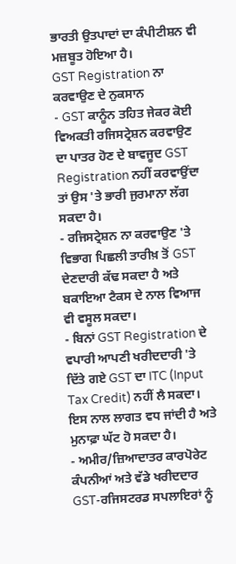ਭਾਰਤੀ ਉਤਪਾਦਾਂ ਦਾ ਕੰਪੀਟੀਸ਼ਨ ਵੀ ਮਜ਼ਬੂਤ ਹੋਇਆ ਹੈ।
GST Registration ਨਾ ਕਰਵਾਉਣ ਦੇ ਨੁਕਸਾਨ
- GST ਕਾਨੂੰਨ ਤਹਿਤ ਜੇਕਰ ਕੋਈ ਵਿਅਕਤੀ ਰਜਿਸਟ੍ਰੇਸ਼ਨ ਕਰਵਾਉਣ ਦਾ ਪਾਤਰ ਹੋਣ ਦੇ ਬਾਵਜੂਦ GST Registration ਨਹੀਂ ਕਰਵਾਉਂਦਾ ਤਾਂ ਉਸ 'ਤੇ ਭਾਰੀ ਜੁਰਮਾਨਾ ਲੱਗ ਸਕਦਾ ਹੈ।
- ਰਜਿਸਟ੍ਰੇਸ਼ਨ ਨਾ ਕਰਵਾਉਣ 'ਤੇ ਵਿਭਾਗ ਪਿਛਲੀ ਤਾਰੀਖ਼ ਤੋਂ GST ਦੇਣਦਾਰੀ ਕੱਢ ਸਕਦਾ ਹੈ ਅਤੇ ਬਕਾਇਆ ਟੈਕਸ ਦੇ ਨਾਲ ਵਿਆਜ ਵੀ ਵਸੂਲ ਸਕਦਾ।
- ਬਿਨਾਂ GST Registration ਦੇ ਵਪਾਰੀ ਆਪਣੀ ਖਰੀਦਦਾਰੀ 'ਤੇ ਦਿੱਤੇ ਗਏ GST ਦਾ ITC (Input Tax Credit) ਨਹੀਂ ਲੈ ਸਕਦਾ। ਇਸ ਨਾਲ ਲਾਗਤ ਵਧ ਜਾਂਦੀ ਹੈ ਅਤੇ ਮੁਨਾਫ਼ਾ ਘੱਟ ਹੋ ਸਕਦਾ ਹੈ।
- ਅਮੀਰ/ਜ਼ਿਆਦਾਤਰ ਕਾਰਪੋਰੇਟ ਕੰਪਨੀਆਂ ਅਤੇ ਵੱਡੇ ਖਰੀਦਦਾਰ GST-ਰਜਿਸਟਰਡ ਸਪਲਾਇਰਾਂ ਨੂੰ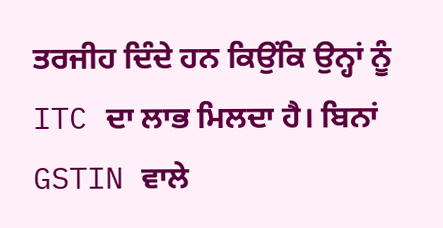ਤਰਜੀਹ ਦਿੰਦੇ ਹਨ ਕਿਉਂਕਿ ਉਨ੍ਹਾਂ ਨੂੰ ITC ਦਾ ਲਾਭ ਮਿਲਦਾ ਹੈ। ਬਿਨਾਂ GSTIN ਵਾਲੇ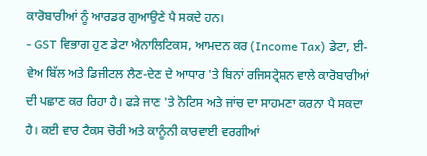ਕਾਰੋਬਾਰੀਆਂ ਨੂੰ ਆਰਡਰ ਗੁਆਉਣੇ ਪੈ ਸਕਦੇ ਹਨ।
- GST ਵਿਭਾਗ ਹੁਣ ਡੇਟਾ ਐਨਾਲਿਟਿਕਸ, ਆਮਦਨ ਕਰ (Income Tax) ਡੇਟਾ, ਈ-ਵੇਅ ਬਿੱਲ ਅਤੇ ਡਿਜੀਟਲ ਲੈਣ-ਦੇਣ ਦੇ ਆਧਾਰ 'ਤੇ ਬਿਨਾਂ ਰਜਿਸਟ੍ਰੇਸ਼ਨ ਵਾਲੇ ਕਾਰੋਬਾਰੀਆਂ ਦੀ ਪਛਾਣ ਕਰ ਰਿਹਾ ਹੈ। ਫੜੇ ਜਾਣ 'ਤੇ ਨੋਟਿਸ ਅਤੇ ਜਾਂਚ ਦਾ ਸਾਹਮਣਾ ਕਰਨਾ ਪੈ ਸਕਦਾ ਹੈ। ਕਈ ਵਾਰ ਟੈਕਸ ਚੋਰੀ ਅਤੇ ਕਾਨੂੰਨੀ ਕਾਰਵਾਈ ਵਰਗੀਆਂ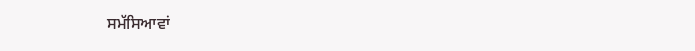ਸਮੱਸਿਆਵਾਂ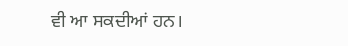ਵੀ ਆ ਸਕਦੀਆਂ ਹਨ।